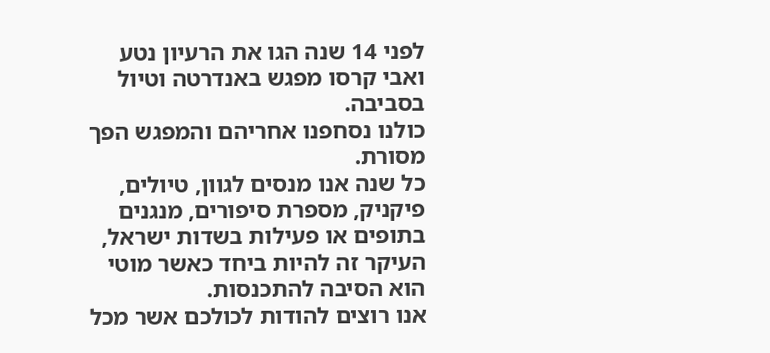לפני 14 שנה הגו את הרעיון נטע ואבי קרסו מפגש באנדרטה וטיול בסביבה.
כולנו נסחפנו אחריהם והמפגש הפך מסורת.
כל שנה אנו מנסים לגוון, טיולים, פיקניק, מספרת סיפורים, מנגנים בתופים או פעילות בשדות ישראל, העיקר זה להיות ביחד כאשר מוטי הוא הסיבה להתכנסות.
אנו רוצים להודות לכולכם אשר מכל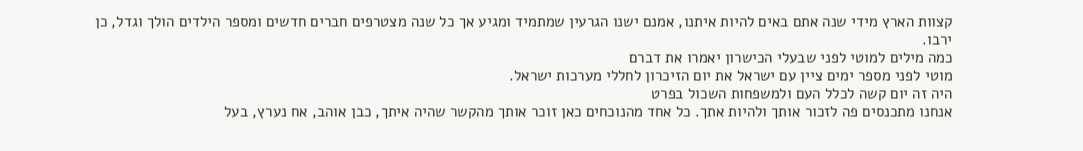קצוות הארץ מידי שנה אתם באים להיות איתנו, אמנם ישנו הגרעין שמתמיד ומגיע אך כל שנה מצטרפים חברים חדשים ומספר הילדים הולך וגדל, כן ירבו.
כמה מילים למוטי לפני שבעלי הכישרון יאמרו את דברם
מוטי לפני מספר ימים ציין עם ישראל את יום הזיכרון לחללי מערכות ישראל.
היה זה יום קשה לכלל העם ולמשפחות השכול בפרט
אנחנו מתכנסים פה לזכור אותך ולהיות אתך. כל אחד מהנוכחים כאן זוכר אותך מהקשר שהיה איתך, כבן אוהב, אח נערץ, בעל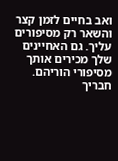ואב בחיים לזמן קצר והשאר רק מסיפורים עליך. גם האחיינים שלך מכירים אותך מסיפורי הוריהם.
חבריך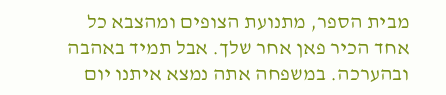מבית הספר, מתנועת הצופים ומהצבא כל אחד הכיר פאן אחר שלך. אבל תמיד באהבה ובהערכה. במשפחה אתה נמצא איתנו יום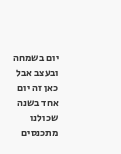יום בשמחה ובעצב אבל כאן זה יום אחד בשנה שכולנו מתכנסים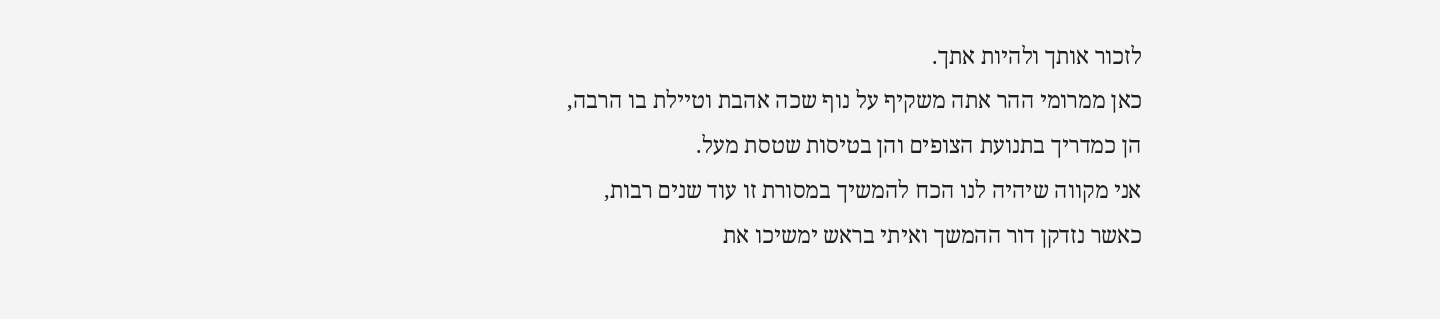לזכור אותך ולהיות אתך.
כאן ממרומי ההר אתה משקיף על נוף שכה אהבת וטיילת בו הרבה, הן כמדריך בתנועת הצופים והן בטיסות שטסת מעל.
אני מקווה שיהיה לנו הכח להמשיך במסורת זו עוד שנים רבות, כאשר נזדקן דור ההמשך ואיתי בראש ימשיכו את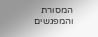המסורת והמפגשים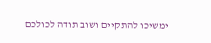ימשיכו להתקיים ושוב תודה לכולכם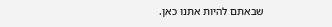שבאתם להיות אתנו כאן.